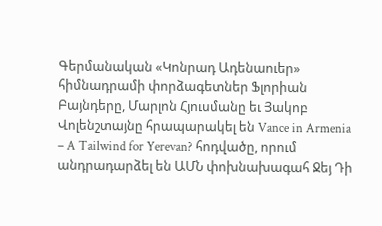Գերմանական «Կոնրադ Ադենաուեր» հիմնադրամի փորձագետներ Ֆլորիան Բայնդերը, Մարլոն Հյուսմանը եւ Յակոբ Վոլենշտայնը հրապարակել են Vance in Armenia – A Tailwind for Yerevan? հոդվածը, որում անդրադարձել են ԱՄՆ փոխնախագահ Ջեյ Դի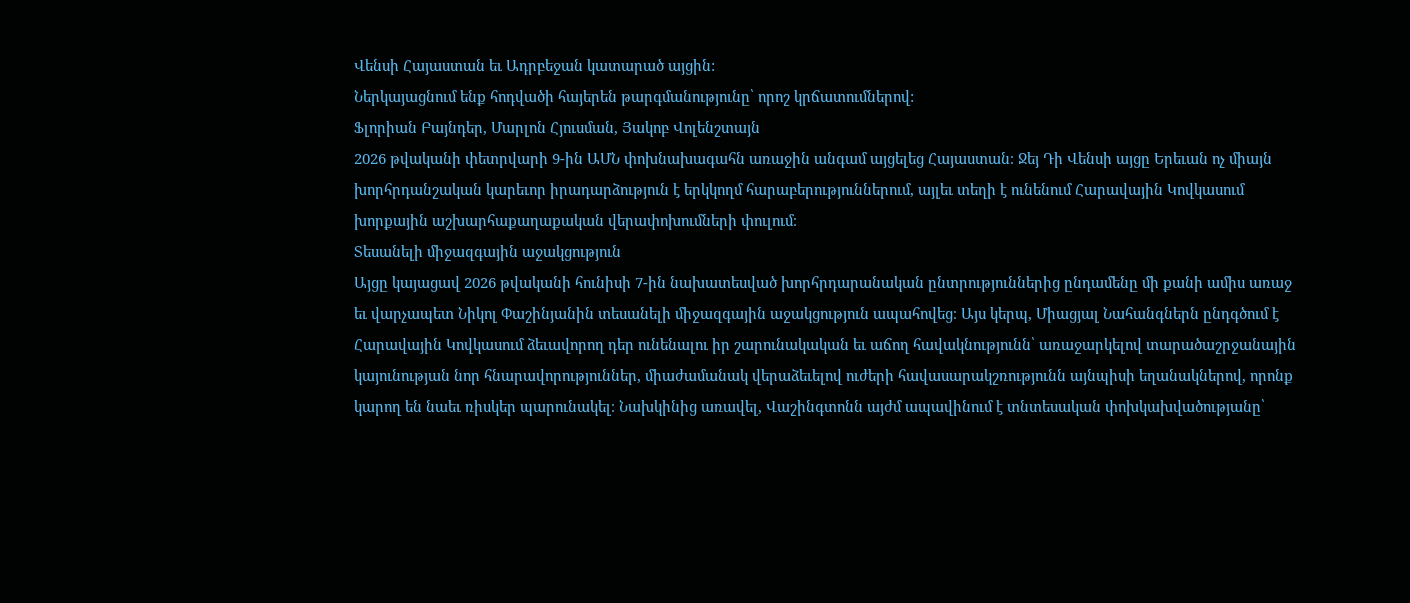Վենսի Հայաստան եւ Ադրբեջան կատարած այցին:
Ներկայացնում ենք հոդվածի հայերեն թարգմանությունը՝ որոշ կրճատումներով:
Ֆլորիան Բայնդեր, Մարլոն Հյուսման, Յակոբ Վոլենշտայն
2026 թվականի փետրվարի 9-ին ԱՄՆ փոխնախագահն առաջին անգամ այցելեց Հայաստան։ Ջեյ Դի Վենսի այցը Երեւան ոչ միայն խորհրդանշական կարեւոր իրադարձություն է երկկողմ հարաբերություններում, այլեւ տեղի է ունենում Հարավային Կովկասում խորքային աշխարհաքաղաքական վերափոխումների փուլում։
Տեսանելի միջազգային աջակցություն
Այցը կայացավ 2026 թվականի հունիսի 7-ին նախատեսված խորհրդարանական ընտրություններից ընդամենը մի քանի ամիս առաջ եւ վարչապետ Նիկոլ Փաշինյանին տեսանելի միջազգային աջակցություն ապահովեց։ Այս կերպ, Միացյալ Նահանգներն ընդգծում է Հարավային Կովկասում ձեւավորող դեր ունենալու իր շարունակական եւ աճող հավակնությունն՝ առաջարկելով տարածաշրջանային կայունության նոր հնարավորություններ, միաժամանակ վերաձեւելով ուժերի հավասարակշռությունն այնպիսի եղանակներով, որոնք կարող են նաեւ ռիսկեր պարունակել։ Նախկինից առավել, Վաշինգտոնն այժմ ապավինում է տնտեսական փոխկախվածությանը՝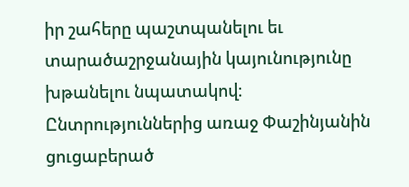իր շահերը պաշտպանելու եւ տարածաշրջանային կայունությունը խթանելու նպատակով։
Ընտրություններից առաջ Փաշինյանին ցուցաբերած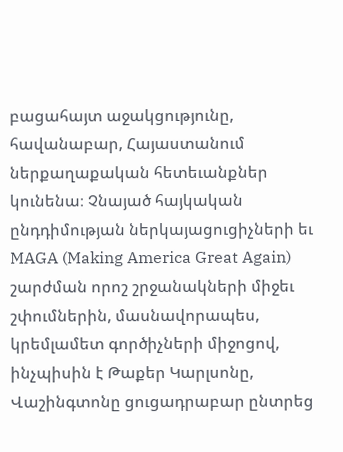բացահայտ աջակցությունը, հավանաբար, Հայաստանում ներքաղաքական հետեւանքներ կունենա։ Չնայած հայկական ընդդիմության ներկայացուցիչների եւ MAGA (Making America Great Again) շարժման որոշ շրջանակների միջեւ շփումներին, մասնավորապես, կրեմլամետ գործիչների միջոցով, ինչպիսին է Թաքեր Կարլսոնը, Վաշինգտոնը ցուցադրաբար ընտրեց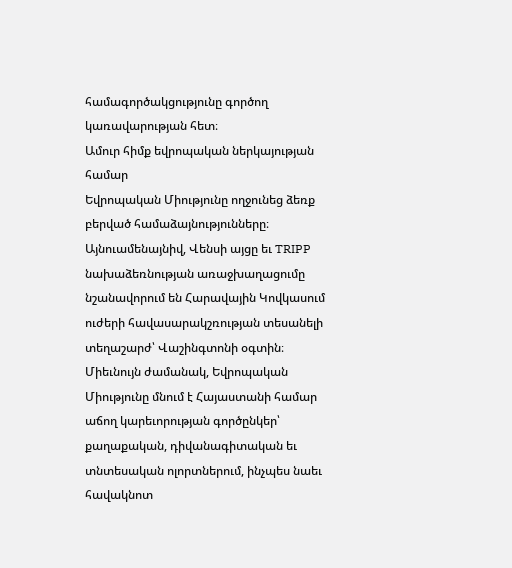համագործակցությունը գործող կառավարության հետ։
Ամուր հիմք եվրոպական ներկայության համար
Եվրոպական Միությունը ողջունեց ձեռք բերված համաձայնությունները։ Այնուամենայնիվ, Վենսի այցը եւ TRIPP նախաձեռնության առաջխաղացումը նշանավորում են Հարավային Կովկասում ուժերի հավասարակշռության տեսանելի տեղաշարժ՝ Վաշինգտոնի օգտին։ Միեւնույն ժամանակ, Եվրոպական Միությունը մնում է Հայաստանի համար աճող կարեւորության գործընկեր՝ քաղաքական, դիվանագիտական եւ տնտեսական ոլորտներում, ինչպես նաեւ հավակնոտ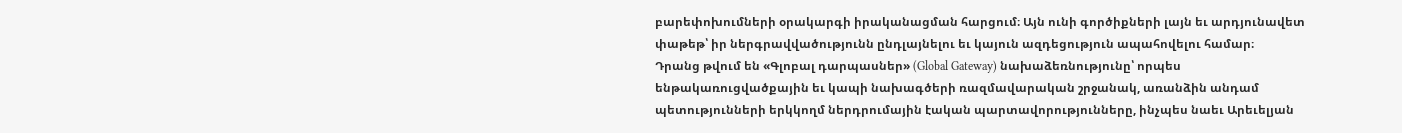բարեփոխումների օրակարգի իրականացման հարցում։ Այն ունի գործիքների լայն եւ արդյունավետ փաթեթ՝ իր ներգրավվածությունն ընդլայնելու եւ կայուն ազդեցություն ապահովելու համար։
Դրանց թվում են «Գլոբալ դարպասներ» (Global Gateway) նախաձեռնությունը՝ որպես ենթակառուցվածքային եւ կապի նախագծերի ռազմավարական շրջանակ, առանձին անդամ պետությունների երկկողմ ներդրումային էական պարտավորությունները, ինչպես նաեւ Արեւելյան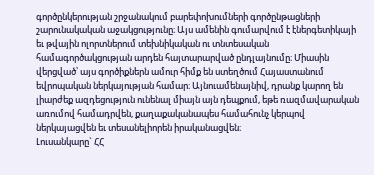գործընկերության շրջանակում բարեփոխումների գործընթացների շարունակական աջակցությունը։ Այս ամենին գումարվում է էներգետիկայի եւ թվային ոլորտներում տեխնիկական ու տնտեսական համագործակցության արդեն հայտարարված ընդլայնումը։ Միասին վերցված՝ այս գործիքներն ամուր հիմք են ստեղծում Հայաստանում եվրոպական ներկայության համար։ Այնուամենայնիվ, դրանք կարող են լիարժեք ազդեցություն ունենալ միայն այն դեպքում, եթե ռազմավարական առումով համադրվեն, քաղաքականապես համահունչ կերպով ներկայացվեն եւ տեսանելիորեն իրականացվեն։
Լուսանկարը` ՀՀ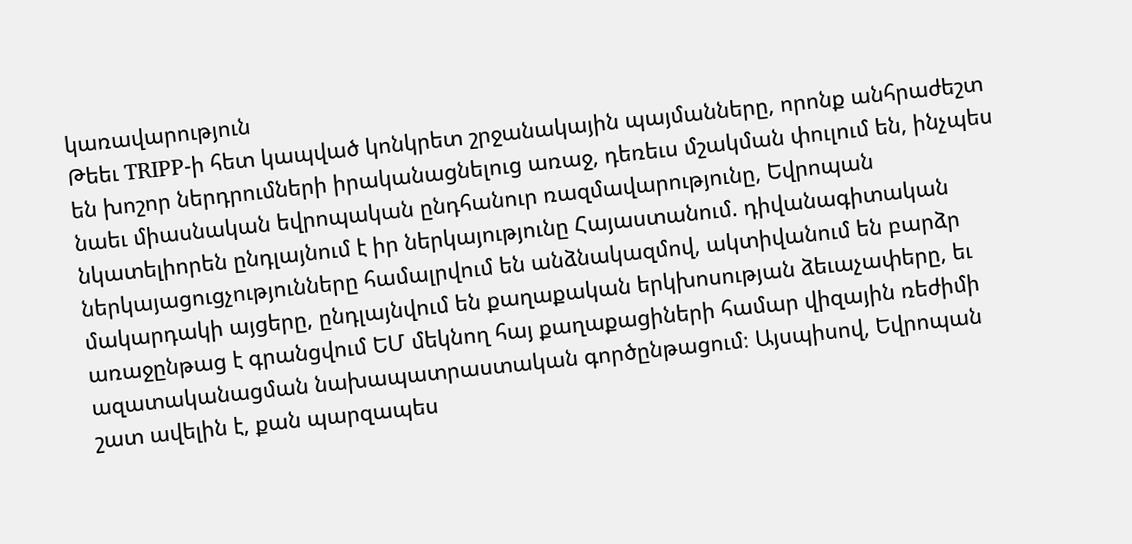կառավարություն
Թեեւ TRIPP-ի հետ կապված կոնկրետ շրջանակային պայմանները, որոնք անհրաժեշտ են խոշոր ներդրումների իրականացնելուց առաջ, դեռեւս մշակման փուլում են, ինչպես նաեւ միասնական եվրոպական ընդհանուր ռազմավարությունը, Եվրոպան նկատելիորեն ընդլայնում է իր ներկայությունը Հայաստանում. դիվանագիտական ներկայացուցչությունները համալրվում են անձնակազմով, ակտիվանում են բարձր մակարդակի այցերը, ընդլայնվում են քաղաքական երկխոսության ձեւաչափերը, եւ առաջընթաց է գրանցվում ԵՄ մեկնող հայ քաղաքացիների համար վիզային ռեժիմի ազատականացման նախապատրաստական գործընթացում։ Այսպիսով, Եվրոպան շատ ավելին է, քան պարզապես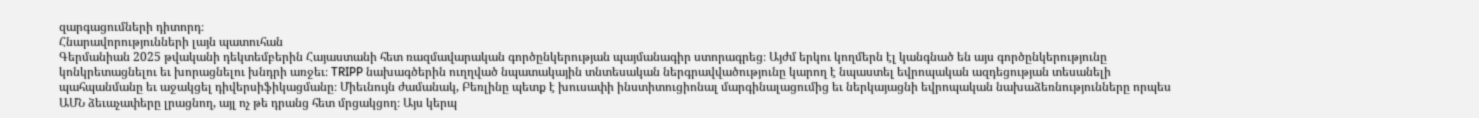զարգացումների դիտորդ։
Հնարավորությունների լայն պատուհան
Գերմանիան 2025 թվականի դեկտեմբերին Հայաստանի հետ ռազմավարական գործընկերության պայմանագիր ստորագրեց։ Այժմ երկու կողմերն էլ կանգնած են այս գործընկերությունը կոնկրետացնելու եւ խորացնելու խնդրի առջեւ։ TRIPP նախագծերին ուղղված նպատակային տնտեսական ներգրավվածությունը կարող է նպաստել եվրոպական ազդեցության տեսանելի պահպանմանը եւ աջակցել դիվերսիֆիկացմանը։ Միեւնույն ժամանակ, Բեռլինը պետք է խուսափի ինստիտուցիոնալ մարգինալացումից եւ ներկայացնի եվրոպական նախաձեռնությունները որպես ԱՄՆ ձեւաչափերը լրացնող, այլ ոչ թե դրանց հետ մրցակցող։ Այս կերպ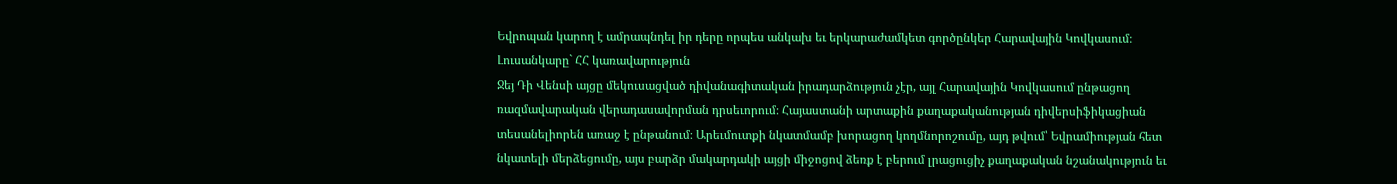Եվրոպան կարող է ամրապնդել իր դերը որպես անկախ եւ երկարաժամկետ գործընկեր Հարավային Կովկասում։
Լուսանկարը` ՀՀ կառավարություն
Ջեյ Դի Վենսի այցը մեկուսացված դիվանագիտական իրադարձություն չէր, այլ Հարավային Կովկասում ընթացող ռազմավարական վերադասավորման դրսեւորում։ Հայաստանի արտաքին քաղաքականության դիվերսիֆիկացիան տեսանելիորեն առաջ է ընթանում։ Արեւմուտքի նկատմամբ խորացող կողմնորոշումը, այդ թվում՝ Եվրամիության հետ նկատելի մերձեցումը, այս բարձր մակարդակի այցի միջոցով ձեռք է բերում լրացուցիչ քաղաքական նշանակություն եւ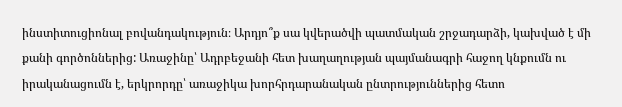ինստիտուցիոնալ բովանդակություն։ Արդյո՞ք սա կվերածվի պատմական շրջադարձի, կախված է մի քանի գործոններից: Առաջինը՝ Ադրբեջանի հետ խաղաղության պայմանագրի հաջող կնքումն ու իրականացումն է, երկրորդը՝ առաջիկա խորհրդարանական ընտրություններից հետո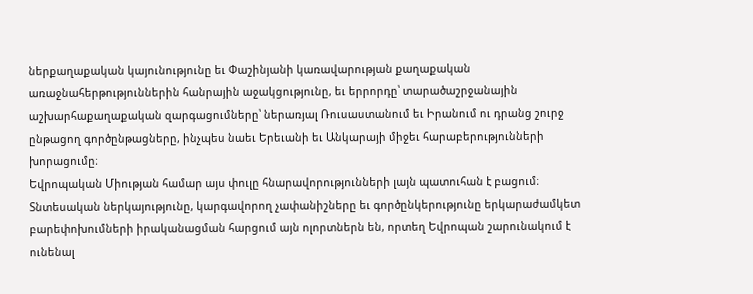ներքաղաքական կայունությունը եւ Փաշինյանի կառավարության քաղաքական առաջնահերթություններին հանրային աջակցությունը, եւ երրորդը՝ տարածաշրջանային աշխարհաքաղաքական զարգացումները՝ ներառյալ Ռուսաստանում եւ Իրանում ու դրանց շուրջ ընթացող գործընթացները, ինչպես նաեւ Երեւանի եւ Անկարայի միջեւ հարաբերությունների խորացումը։
Եվրոպական Միության համար այս փուլը հնարավորությունների լայն պատուհան է բացում։ Տնտեսական ներկայությունը, կարգավորող չափանիշները եւ գործընկերությունը երկարաժամկետ բարեփոխումների իրականացման հարցում այն ոլորտներն են, որտեղ Եվրոպան շարունակում է ունենալ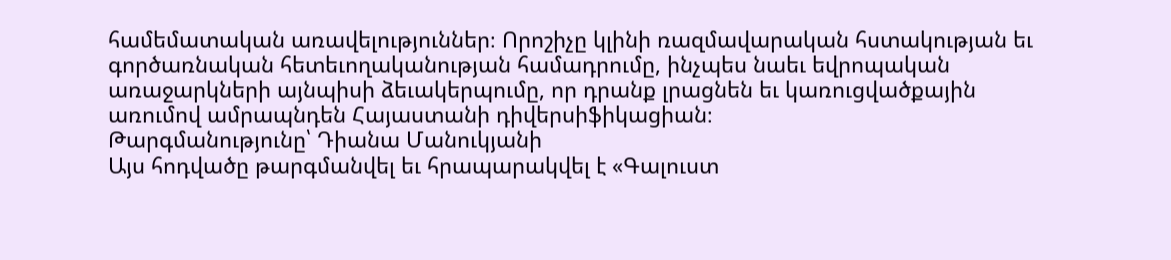համեմատական առավելություններ։ Որոշիչը կլինի ռազմավարական հստակության եւ գործառնական հետեւողականության համադրումը, ինչպես նաեւ եվրոպական առաջարկների այնպիսի ձեւակերպումը, որ դրանք լրացնեն եւ կառուցվածքային առումով ամրապնդեն Հայաստանի դիվերսիֆիկացիան։
Թարգմանությունը՝ Դիանա Մանուկյանի
Այս հոդվածը թարգմանվել եւ հրապարակվել է «Գալուստ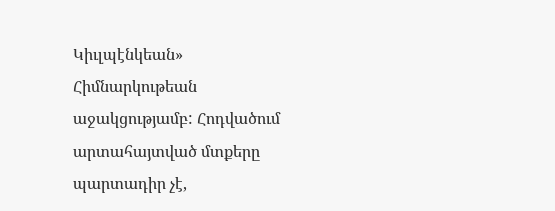Կիւլպէնկեան» Հիմնարկութեան աջակցությամբ: Հոդվածում արտահայտված մտքերը պարտադիր չէ,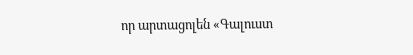որ արտացոլեն «Գալուստ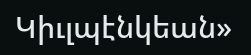Կիւլպէնկեան»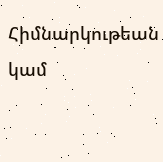Հիմնարկութեան կամ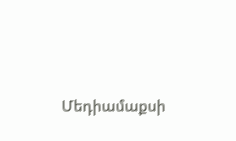Մեդիամաքսի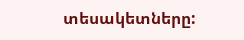տեսակետները: